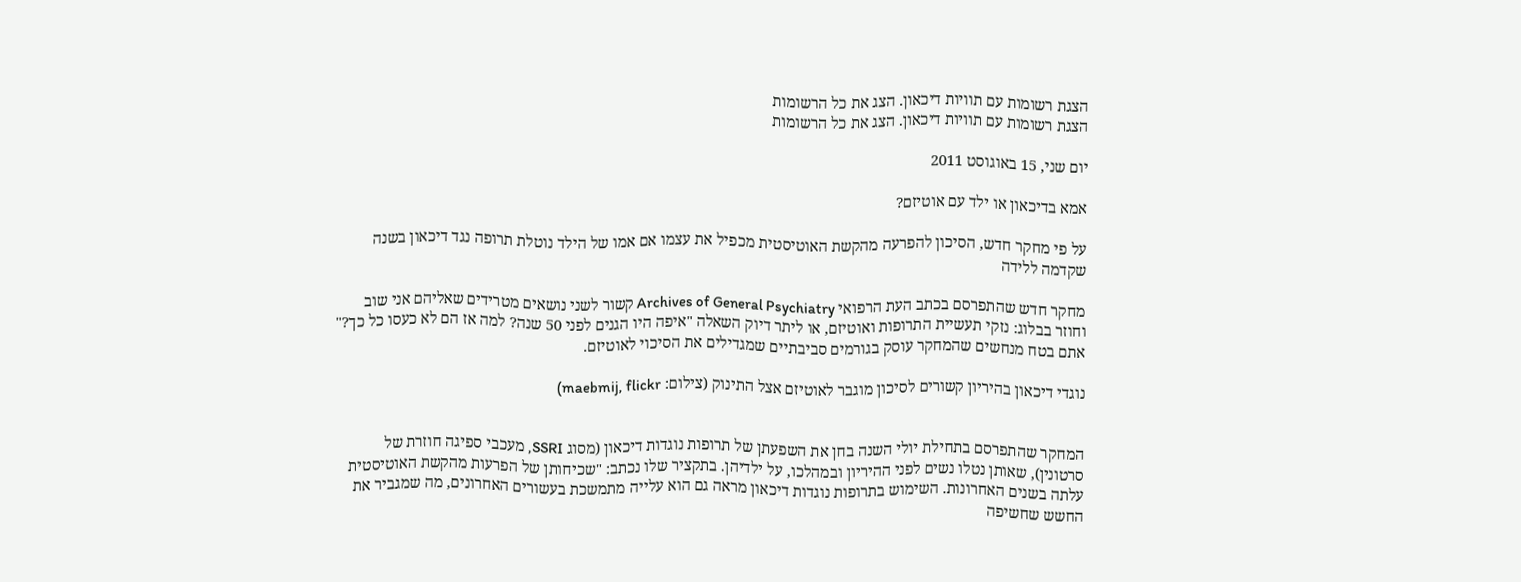הצגת רשומות עם תוויות דיכאון. הצג את כל הרשומות
הצגת רשומות עם תוויות דיכאון. הצג את כל הרשומות

יום שני, 15 באוגוסט 2011

אמא בדיכאון או ילד עם אוטיזם?

על פי מחקר חדש, הסיכון להפרעה מהקשת האוטיסטית מכפיל את עצמו אם אמו של הילד נוטלת תרופה נגד דיכאון בשנה שקדמה ללידה

מחקר חדש שהתפרסם בכתב העת הרפואי Archives of General Psychiatry קשור לשני נושאים מטרידים שאליהם אני שוב וחוזר בבלוג: נזקי תעשיית התרופות ואוטיזם, או ליתר דיוק השאלה "איפה היו הגנים לפני 50 שנה? למה אז הם לא כעסו כל כך?" אתם בטח מנחשים שהמחקר עוסק בגורמים סביבתיים שמגדילים את הסיכוי לאוטיזם.

נוגדי דיכאון בהיריון קשורים לסיכון מוגבר לאוטיזם אצל התינוק (צילום: maebmij, flickr)


המחקר שהתפרסם בתחילת יולי השנה בחן את השפעתן של תרופות נוגדות דיכאון (מסוג SSRI, מעכבי ספיגה חוזרת של סרטונין), שאותן נטלו נשים לפני ההיריון ובמהלכו, על ילדיהן. בתקציר שלו נכתב: "שכיחותן של הפרעות מהקשת האוטיסטית עלתה בשנים האחרונות. השימוש בתרופות נוגדות דיכאון מראה גם הוא עלייה מתמשכת בעשורים האחרונים, מה שמגביר את החשש שחשיפה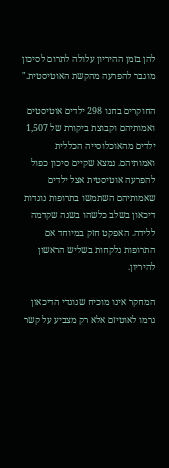להן בזמן ההיריון עלולה לתרום לסיכון מוגבר להפרעה מהקשת האוטיסטית."

החוקרים בחנו 298 ילדים אוטיסטים ואמותיהם וקבוצת ביקורת של 1,507 ילדים מהאוכלוסייה הכללית ואמותיהם. נמצא שקיים סיכון כפול להפרעה אוטיסטית אצל ילדים שאמותיהם השתמשו בתרופות נוגדות דיכאון בשלב כלשהו בשנה שקדמה ללידה. האפקט חזק במיוחד אם התרופות נלקחות בשליש הראשון להיריון.

המחקר אינו מוכיח שנוגדי הדיכאון גרמו לאוטיזם אלא רק מצביע על קשר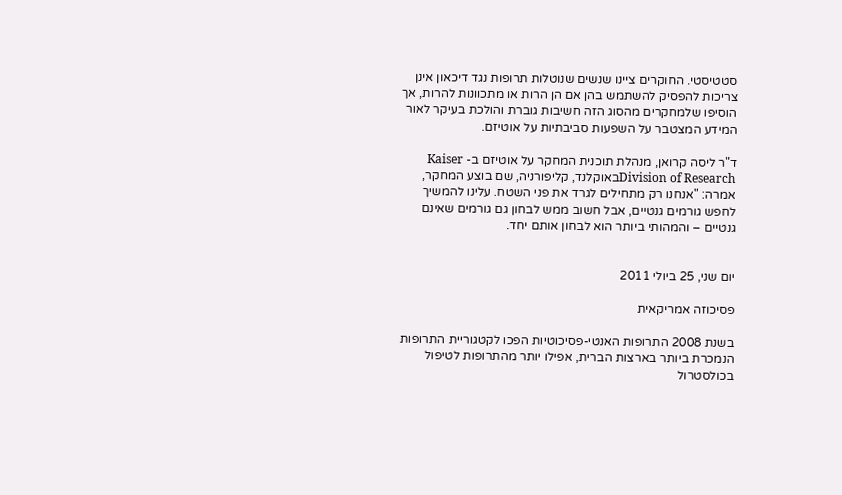סטטיסטי. החוקרים ציינו שנשים שנוטלות תרופות נגד דיכאון אינן צריכות להפסיק להשתמש בהן אם הן הרות או מתכוונות להרות, אך הוסיפו שלמחקרים מהסוג הזה חשיבות גוברת והולכת בעיקר לאור המידע המצטבר על השפעות סביבתיות על אוטיזם.

ד"ר ליסה קרואן, מנהלת תוכנית המחקר על אוטיזם ב- Kaiser Division of Researchבאוקלנד, קליפורניה, שם בוצע המחקר, אמרה: "אנחנו רק מתחילים לגרד את פני השטח. עלינו להמשיך לחפש גורמים גנטיים, אבל חשוב ממש לבחון גם גורמים שאינם גנטיים – והמהותי ביותר הוא לבחון אותם יחד.


יום שני, 25 ביולי 2011

פסיכוזה אמריקאית

בשנת 2008 התרופות האנטי-פסיכוטיות הפכו לקטגוריית התרופות הנמכרת ביותר בארצות הברית, אפילו יותר מהתרופות לטיפול בכולסטרול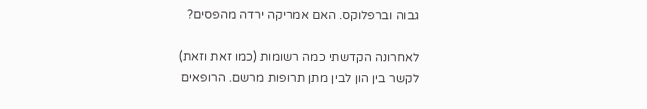גבוה וברפלוקס. האם אמריקה ירדה מהפסים?

לאחרונה הקדשתי כמה רשומות (כמו זאת וזאת) לקשר בין הון לבין מתן תרופות מרשם. הרופאים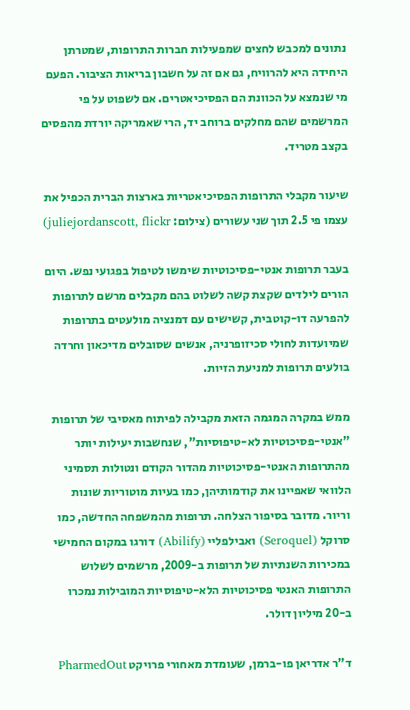נתונים למכבש לחצים שמפעילות חברות התרופות, שמטרתן היחידה היא להרוויח, גם אם זה על חשבון בריאות הציבור. הפעם מי שנמצא על הכוונת הם הפסיכיאטרים. אם לשפוט על פי המרשמים שהם מחלקים ברוחב יד, הרי שאמריקה יורדת מהפסים בקצב מטריד.

שיעור מקבלי התרופות הפסיכיאטריות בארצות הברית הכפיל את עצמו פי 2.5 תוך שני עשורים (צילום: juliejordanscott, flickr)

בעבר תרופות אנטי-פסיכוטיות שימשו לטיפול בפגועי נפש. היום הורים לילדים שקצת קשה לשלוט בהם מקבלים מרשם לתרופות להפרעה דו-קוטבית, קשישים עם דמנציה מולעטים בתרופות שמיועדות לחולי סכיזופרניה, אנשים שסובלים מדיכאון וחרדה בולעים תרופות למניעת הזיות.

ממש במקרה המגמה הזאת מקבילה לפיתוח מאסיבי של תרופות "אנטי-פסיכוטיות לא-טיפוסיות", שנחשבות יעילות יותר מהתרופות האנטי-פסיכוטיות מהדור הקודם ונטולות תסמיני הלוואי שאפיינו את קודמותיהן, כמו בעיות מוטוריות שונות וריור. מדובר בסיפור הצלחה. תרופות מהמשפחה החדשה, כמו סרוקל (Seroquel) ואבילפליי (Abilify) דורגו במקום החמישי במכירות השנתיות של תרופות ב-2009, מרשמים לשלוש התרופות האנטי פסיכוטיות הלא-טיפוסיות המובילות נמכרו ב-20 מיליון דולר.

ד"ר אדריאן פו-ברמן, שעומדת מאחורי פרויקט PharmedOut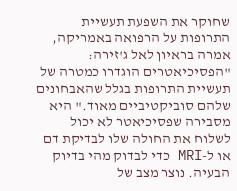שחוקר את השפעת תעשיית התרופות על הרפואה באמריקה, אמרה בראיון לאל ג'זירה: "הפסיכיאטרים הוגדרו כמטרה של תעשיית התרופות בגלל שהאבחונים שלהם סוביקטיביים מאוד." היא מסבירה שפסיכיאטר לא יכול לשלוח את החולה שלו לבדיקת דם או ל-MRI כדי לבדוק מהי בדיוק הבעיה. נוצר מצב של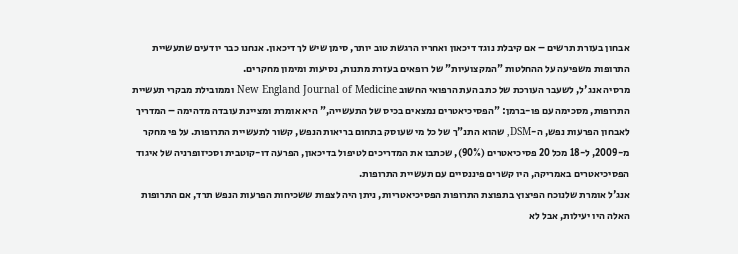אבחון בעזרת תרשים – אם קיבלת נוגד דיכאון ואחריו הרגשת טוב יותר, סימן שיש לך דיכאון. אנחנו כבר יודעים שתעשיית התרופות משפיעה על ההחלטות "המקצועיות" של רופאים בעזרת מתנות, נסיעות ומימון מחקרים.
מרסיה אנג'ל, לשעבר העורכת של כתב העת הרפואי החשוב New England Journal of Medicine וממובילת מבקרי תעשיית התרופות, מסכימה עם פו-ברמן: "הפסיכיאטרים נמצאים בכיס של התעשייה," היא אומרת ומציינת עובדה מדהימה – המדריך לאבחון הפרעות נפש, ה-DSM, שהוא התנ"ך של כל מי שעוסק בתחום בריאות הנפש, קשור לתעשיית התרופות. על פי מחקר מ-2009, ל-18 מכל 20 פסיכיאטרים (90%), שכתבו את המדריכים לטיפול בדיכאון, הפרעה דו-קוטבית וסכיזופרניה של איגוד הפסיכיאטרים באמריקה, היו קשרים פיננסיים עם תעשיית התרופות.
אנג'ל אומרת שלנוכח הפיצוץ בתפוצת התרופות הפסיכיאטריות, ניתן היה לצפות ששכיחות הפרעות הנפש תרד, אם התרופות האלה היו יעילות, אבל לא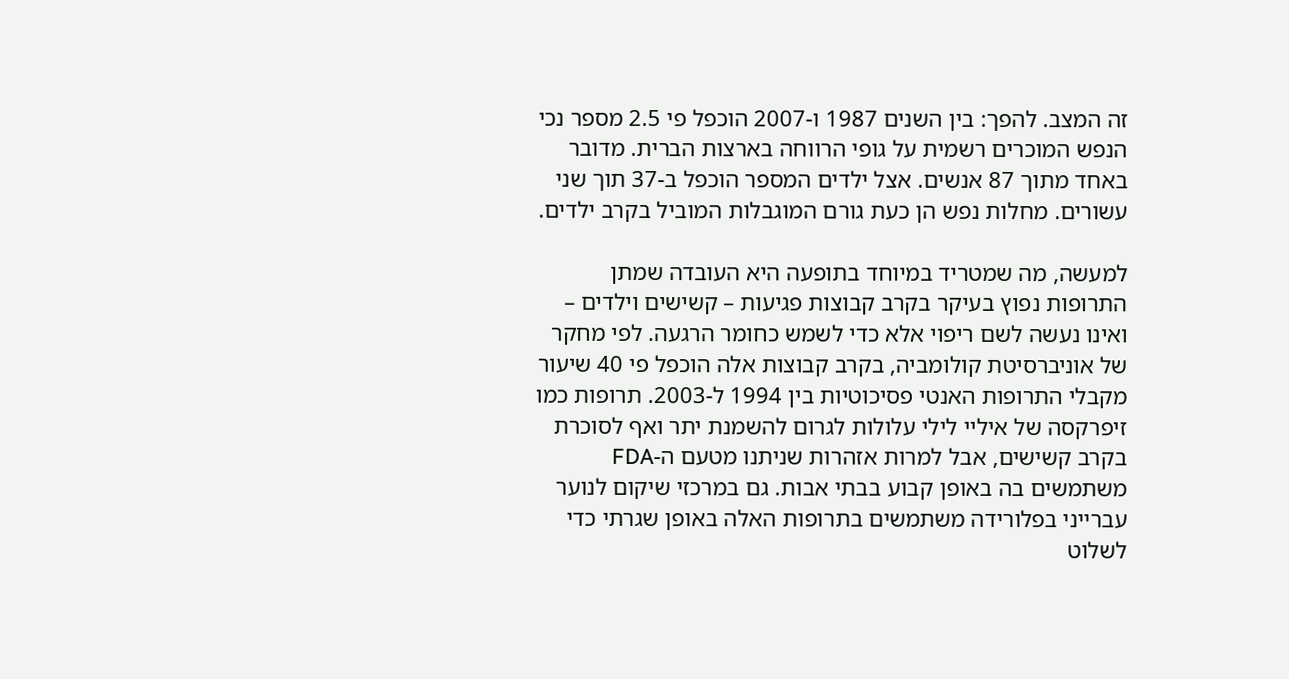זה המצב. להפך: בין השנים 1987 ו-2007 הוכפל פי 2.5 מספר נכי הנפש המוכרים רשמית על גופי הרווחה בארצות הברית. מדובר באחד מתוך 87 אנשים. אצל ילדים המספר הוכפל ב-37 תוך שני עשורים. מחלות נפש הן כעת גורם המוגבלות המוביל בקרב ילדים.

למעשה, מה שמטריד במיוחד בתופעה היא העובדה שמתן התרופות נפוץ בעיקר בקרב קבוצות פגיעות – קשישים וילדים – ואינו נעשה לשם ריפוי אלא כדי לשמש כחומר הרגעה. לפי מחקר של אוניברסיטת קולומביה, בקרב קבוצות אלה הוכפל פי 40 שיעור מקבלי התרופות האנטי פסיכוטיות בין 1994 ל-2003. תרופות כמו זיפרקסה של איליי לילי עלולות לגרום להשמנת יתר ואף לסוכרת בקרב קשישים, אבל למרות אזהרות שניתנו מטעם ה-FDA משתמשים בה באופן קבוע בבתי אבות. גם במרכזי שיקום לנוער עברייני בפלורידה משתמשים בתרופות האלה באופן שגרתי כדי לשלוט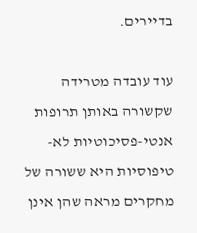בדיירים.

עוד עובדה מטרידה שקשורה באותן תרופות אנטי-פסיכוטיות לא-טיפוסיות היא ששורה של מחקרים מראה שהן אינן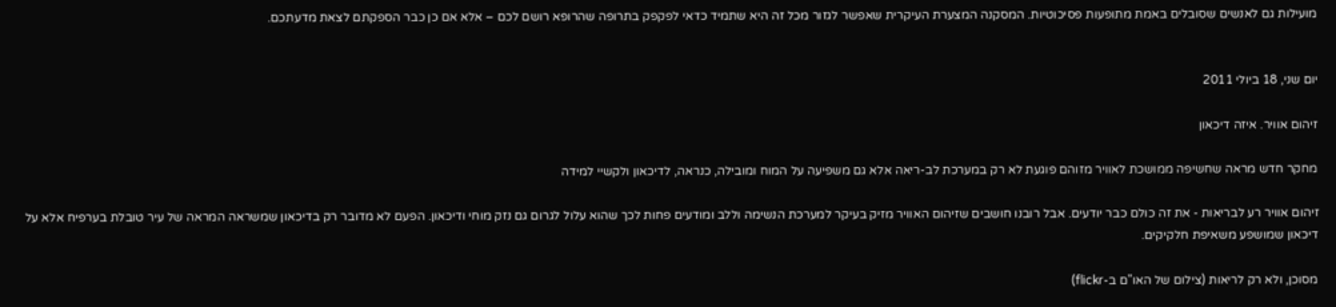מועילות גם לאנשים שסובלים באמת מתופעות פסיכוטיות. המסקנה המצערת העיקרית שאפשר לגזור מכל זה היא שתמיד כדאי לפקפק בתרופה שהרופא רושם לכם – אלא אם כן כבר הספקתם לצאת מדעתכם.


יום שני, 18 ביולי 2011

זיהום אוויר. איזה דיכאון

מחקר חדש מראה שחשיפה ממושכת לאוויר מזוהם פוגעת לא רק במערכת לב-ריאה אלא גם משפיעה על המוח ומובילה, כנראה, לדיכאון ולקשיי למידה

זיהום אוויר רע לבריאות - את זה כולם כבר יודעים. אבל רובנו חושבים שזיהום האוויר מזיק בעיקר למערכת הנשימה וללב ומודעים פחות לכך שהוא עלול לגרום גם נזק מוחי ודיכאון. הפעם לא מדובר רק בדיכאון שמשראה המראה של עיר טובלת בערפיח אלא על דיכאון שמושפע משאיפת חלקיקים.

מסוכן, ולא רק לריאות (צילום של האו"ם ב-flickr)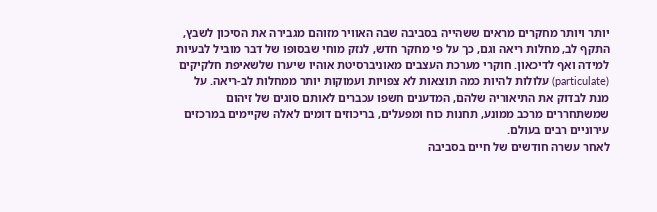יותר ויותר מחקרים מראים ששהייה בסביבה שבה האוויר מזוהם מגבירה את הסיכון לשבץ, התקף לב, מחלות ריאה וגם, כך על פי מחקר חדש, לנזק מוחי שבסופו של דבר מוביל לבעיות למידה ואף לדיכאון. חוקרי מערכת העצבים מאוניברסיטת אוהיו שיערו שלשאיפת חלקיקים (particulate) עלולות להיות כמה תוצאות לא צפויות ועמוקות יותר ממחלות לב-ריאה. על מנת לבדוק את התיאוריה שלהם, המדענים חשפו עכברים לאותם סוגים של זיהום שמשתחררים מרכב ממונע, תחנות כוח ומפעלים, בריכוזים דומים לאלה שקיימים במרכזים עירוניים רבים בעולם.
לאחר עשרה חודשים של חיים בסביבה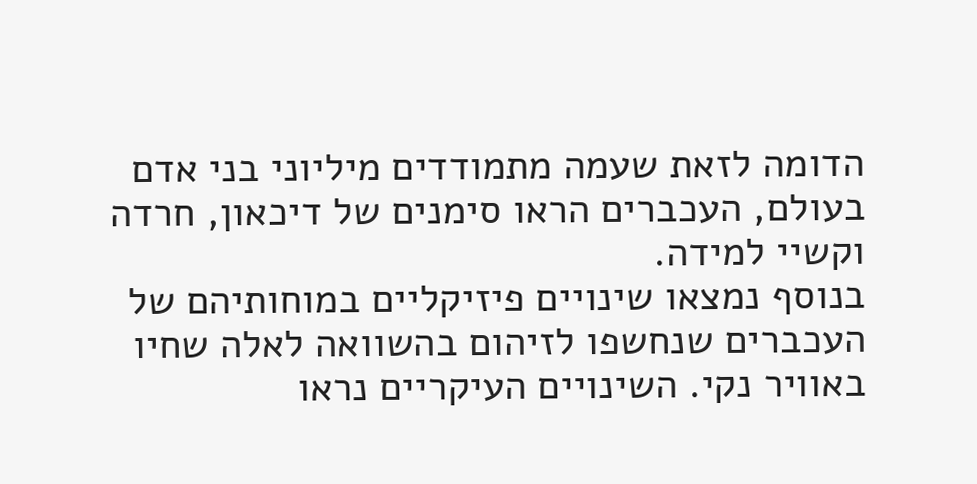הדומה לזאת שעמה מתמודדים מיליוני בני אדם בעולם, העכברים הראו סימנים של דיכאון, חרדה וקשיי למידה.
בנוסף נמצאו שינויים פיזיקליים במוחותיהם של העכברים שנחשפו לזיהום בהשוואה לאלה שחיו באוויר נקי. השינויים העיקריים נראו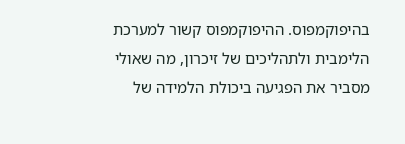בהיפוקמפוס. ההיפוקמפוס קשור למערכת הלימבית ולתהליכים של זיכרון, מה שאולי מסביר את הפגיעה ביכולת הלמידה של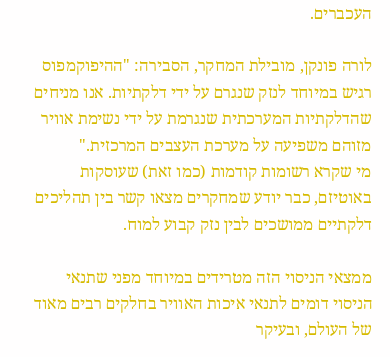העכברים.

לורה פונקן, מובילת המחקר, הסבירה: "ההיפוקמפוס רגיש במיוחד לנזק שנגרם על ידי דלקתיות. אנו מניחים שהדלקתיות המערכתית שנגרמת על ידי נשימת אוויר מזוהם משפיעה על מערכת העצבים המרכזית."
מי שקרא רשומות קודמות (כמו זאת) שעוסקות באוטיזם, כבר יודע שמחקרים מצאו קשר בין תהליכים דלקתיים ממושכים לבין נזק קבוע למוח.

ממצאי הניסוי הזה מטרידים במיוחד מפני שתנאי הניסוי דומים לתנאי איכות האוויר בחלקים רבים מאוד של העולם, ובעיקר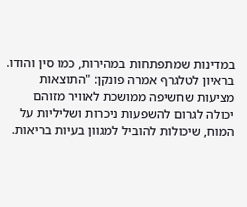במדינות שמתפתחות במהירות, כמו סין והודו.
בראיון לטלגרף אמרה פונקן: "התוצאות מציעות שחשיפה ממושכת לאוויר מזוהם יכולה לגרום להשפעות ניכרות ושליליות על המוח, שיכולות להוביל למגוון בעיות בריאות.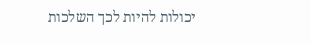יכולות להיות לכך השלכות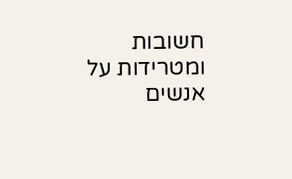חשובות ומטרידות על אנשים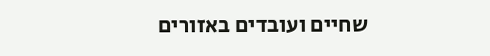שחיים ועובדים באזורים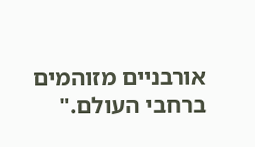אורבניים מזוהמים ברחבי העולם."